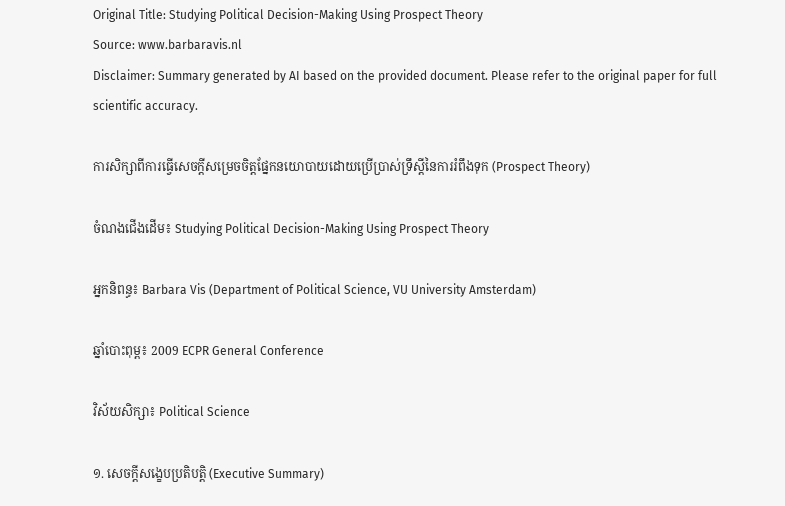Original Title: Studying Political Decision-Making Using Prospect Theory
Source: www.barbaravis.nl
Disclaimer: Summary generated by AI based on the provided document. Please refer to the original paper for full scientific accuracy.

ការសិក្សាពីការធ្វើសេចក្តីសម្រេចចិត្តផ្នែកនយោបាយដោយប្រើប្រាស់ទ្រឹស្តីនៃការរំពឹងទុក (Prospect Theory)

ចំណងជើងដើម៖ Studying Political Decision-Making Using Prospect Theory

អ្នកនិពន្ធ៖ Barbara Vis (Department of Political Science, VU University Amsterdam)

ឆ្នាំបោះពុម្ព៖ 2009 ECPR General Conference

វិស័យសិក្សា៖ Political Science

១. សេចក្តីសង្ខេបប្រតិបត្តិ (Executive Summary)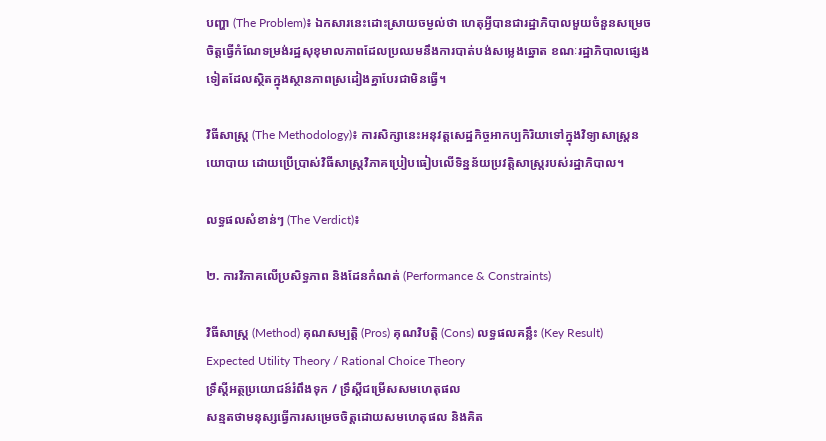បញ្ហា (The Problem)៖ ឯកសារនេះដោះស្រាយចម្ងល់ថា ហេតុអ្វីបានជារដ្ឋាភិបាលមួយចំនួនសម្រេចចិត្តធ្វើកំណែទម្រង់រដ្ឋសុខុមាលភាពដែលប្រឈមនឹងការបាត់បង់សម្លេងឆ្នោត ខណៈរដ្ឋាភិបាលផ្សេងទៀតដែលស្ថិតក្នុងស្ថានភាពស្រដៀងគ្នាបែរជាមិនធ្វើ។

វិធីសាស្ត្រ (The Methodology)៖ ការសិក្សានេះអនុវត្តសេដ្ឋកិច្ចអាកប្បកិរិយាទៅក្នុងវិទ្យាសាស្ត្រនយោបាយ ដោយប្រើប្រាស់វិធីសាស្ត្រវិភាគប្រៀបធៀបលើទិន្នន័យប្រវត្តិសាស្ត្ររបស់រដ្ឋាភិបាល។

លទ្ធផលសំខាន់ៗ (The Verdict)៖

២. ការវិភាគលើប្រសិទ្ធភាព និងដែនកំណត់ (Performance & Constraints)

វិធីសាស្ត្រ (Method) គុណសម្បត្តិ (Pros) គុណវិបត្តិ (Cons) លទ្ធផលគន្លឹះ (Key Result)
Expected Utility Theory / Rational Choice Theory
ទ្រឹស្តីអត្ថប្រយោជន៍រំពឹងទុក / ទ្រឹស្តីជម្រើសសមហេតុផល
សន្មតថាមនុស្សធ្វើការសម្រេចចិត្តដោយសមហេតុផល និងគិត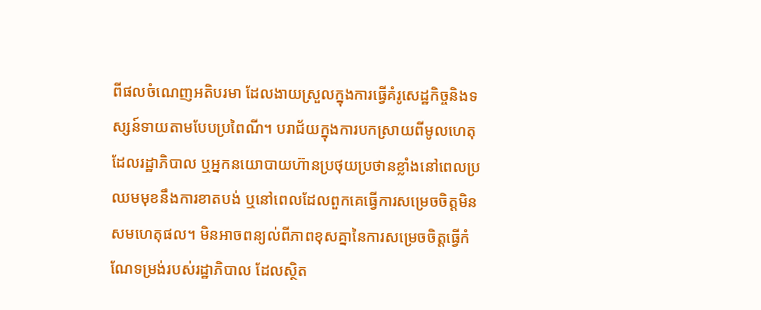ពីផលចំណេញអតិបរមា ដែលងាយស្រួលក្នុងការធ្វើគំរូសេដ្ឋកិច្ចនិងទស្សន៍ទាយតាមបែបប្រពៃណី។ បរាជ័យក្នុងការបកស្រាយពីមូលហេតុដែលរដ្ឋាភិបាល ឬអ្នកនយោបាយហ៊ានប្រថុយប្រថានខ្លាំងនៅពេលប្រឈមមុខនឹងការខាតបង់ ឬនៅពេលដែលពួកគេធ្វើការសម្រេចចិត្តមិនសមហេតុផល។ មិនអាចពន្យល់ពីភាពខុសគ្នានៃការសម្រេចចិត្តធ្វើកំណែទម្រង់របស់រដ្ឋាភិបាល ដែលស្ថិត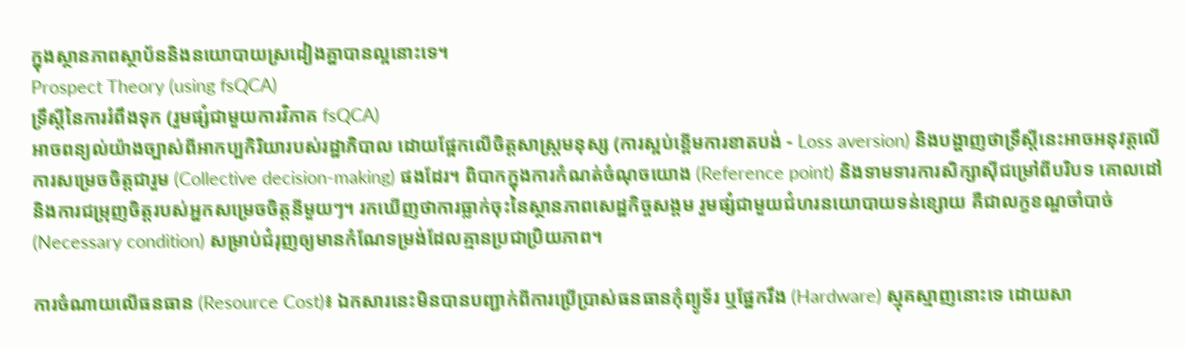ក្នុងស្ថានភាពស្ថាប័ននិងនយោបាយស្រដៀងគ្នាបានល្អនោះទេ។
Prospect Theory (using fsQCA)
ទ្រឹស្តីនៃការរំពឹងទុក (រួមផ្សំជាមួយការវិភាគ fsQCA)
អាចពន្យល់យ៉ាងច្បាស់ពីអាកប្បកិរិយារបស់រដ្ឋាភិបាល ដោយផ្អែកលើចិត្តសាស្ត្រមនុស្ស (ការស្អប់ខ្ពើមការខាតបង់ - Loss aversion) និងបង្ហាញថាទ្រឹស្តីនេះអាចអនុវត្តលើការសម្រេចចិត្តជារួម (Collective decision-making) ផងដែរ។ ពិបាកក្នុងការកំណត់ចំណុចយោង (Reference point) និងទាមទារការសិក្សាស៊ីជម្រៅពីបរិបទ គោលដៅ និងការជម្រុញចិត្តរបស់អ្នកសម្រេចចិត្តនីមួយៗ។ រកឃើញថាការធ្លាក់ចុះនៃស្ថានភាពសេដ្ឋកិច្ចសង្គម រួមផ្សំជាមួយជំហរនយោបាយទន់ខ្សោយ គឺជាលក្ខខណ្ឌចាំបាច់ (Necessary condition) សម្រាប់ជំរុញឲ្យមានកំណែទម្រង់ដែលគ្មានប្រជាប្រិយភាព។

ការចំណាយលើធនធាន (Resource Cost)៖ ឯកសារនេះមិនបានបញ្ជាក់ពីការប្រើប្រាស់ធនធានកុំព្យូទ័រ ឬផ្នែករឹង (Hardware) ស្មុគស្មាញនោះទេ ដោយសា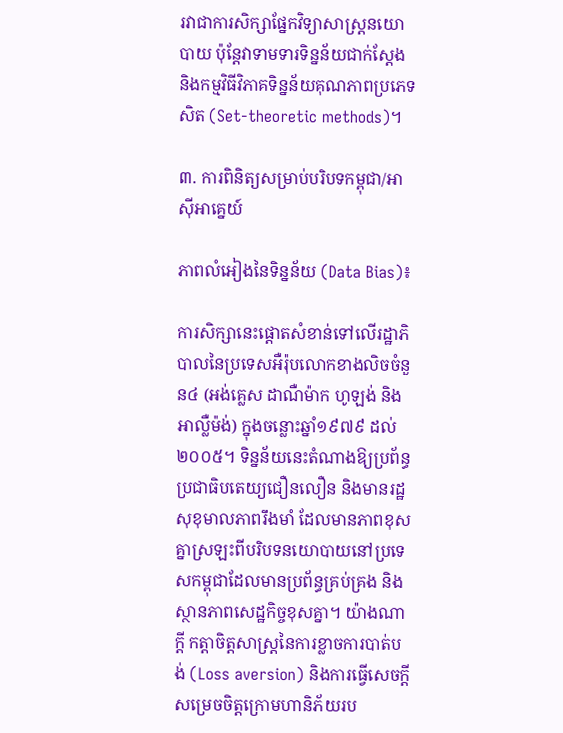រវាជាការសិក្សាផ្នែកវិទ្យាសាស្ត្រនយោបាយ ប៉ុន្តែវាទាមទារទិន្នន័យជាក់ស្តែង និងកម្មវិធីវិភាគទិន្នន័យគុណភាពប្រភេទសិត (Set-theoretic methods)។

៣. ការពិនិត្យសម្រាប់បរិបទកម្ពុជា/អាស៊ីអាគ្នេយ៍

ភាពលំអៀងនៃទិន្នន័យ (Data Bias)៖

ការសិក្សានេះផ្ដោតសំខាន់ទៅលើរដ្ឋាភិបាលនៃប្រទេសអឺរ៉ុបលោកខាងលិចចំនួន៤ (អង់គ្លេស ដាណឺម៉ាក ហូឡង់ និងអាល្លឺម៉ង់) ក្នុងចន្លោះឆ្នាំ១៩៧៩ ដល់២០០៥។ ទិន្នន័យនេះតំណាងឱ្យប្រព័ន្ធប្រជាធិបតេយ្យជឿនលឿន និងមានរដ្ឋសុខុមាលភាពរឹងមាំ ដែលមានភាពខុសគ្នាស្រឡះពីបរិបទនយោបាយនៅប្រទេសកម្ពុជាដែលមានប្រព័ន្ធគ្រប់គ្រង និងស្ថានភាពសេដ្ឋកិច្ចខុសគ្នា។ យ៉ាងណាក្តី កត្តាចិត្តសាស្ត្រនៃការខ្លាចការបាត់បង់ (Loss aversion) និងការធ្វើសេចក្តីសម្រេចចិត្តក្រោមហានិភ័យរប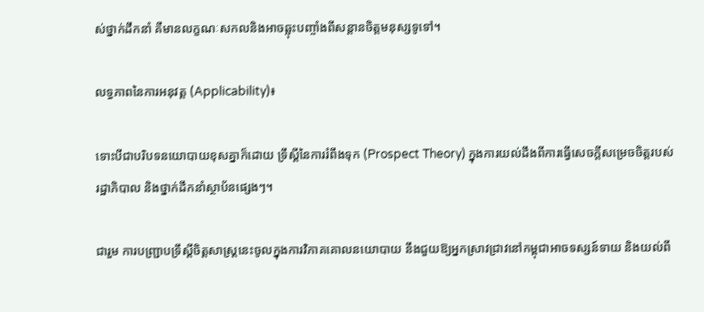ស់ថ្នាក់ដឹកនាំ គឺមានលក្ខណៈសកលនិងអាចឆ្លុះបញ្ចាំងពីសន្តានចិត្តមនុស្សទូទៅ។

លទ្ធភាពនៃការអនុវត្ត (Applicability)៖

ទោះបីជាបរិបទនយោបាយខុសគ្នាក៏ដោយ ទ្រឹស្តីនៃការរំពឹងទុក (Prospect Theory) ក្នុងការយល់ដឹងពីការធ្វើសេចក្តីសម្រេចចិត្តរបស់រដ្ឋាភិបាល និងថ្នាក់ដឹកនាំស្ថាប័នផ្សេងៗ។

ជារួម ការបញ្ជ្រាបទ្រឹស្តីចិត្តសាស្ត្រនេះចូលក្នុងការវិភាគគោលនយោបាយ នឹងជួយឱ្យអ្នកស្រាវជ្រាវនៅកម្ពុជាអាចទស្សន៍ទាយ និងយល់ពី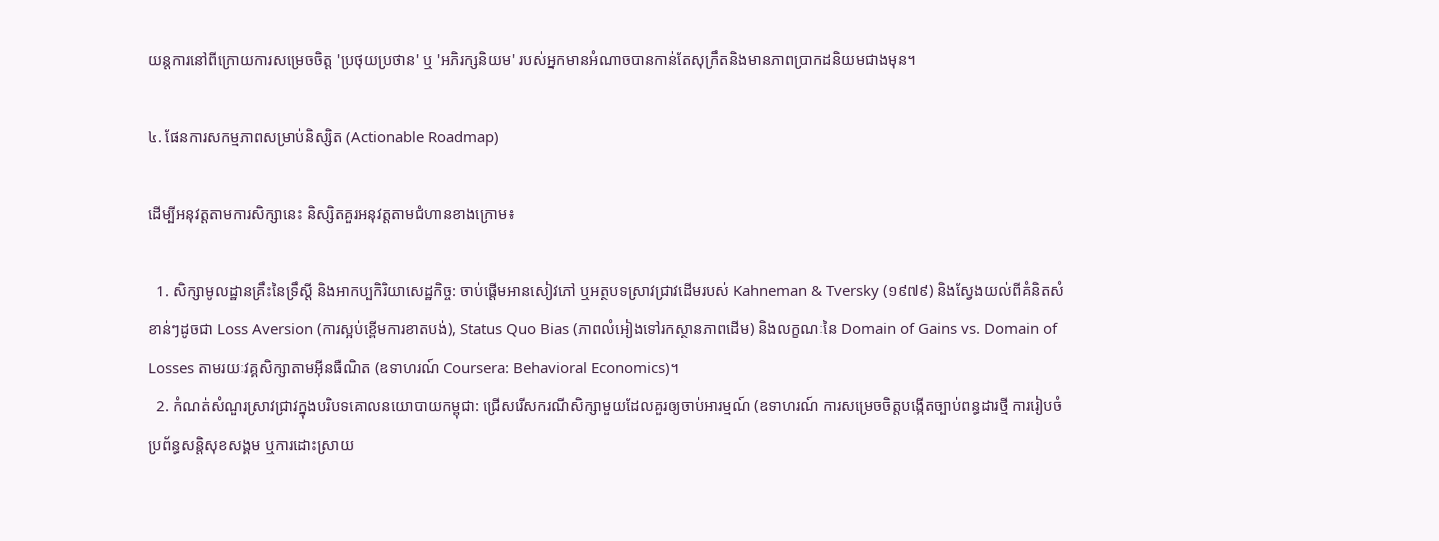យន្តការនៅពីក្រោយការសម្រេចចិត្ត 'ប្រថុយប្រថាន' ឬ 'អភិរក្សនិយម' របស់អ្នកមានអំណាចបានកាន់តែសុក្រឹតនិងមានភាពប្រាកដនិយមជាងមុន។

៤. ផែនការសកម្មភាពសម្រាប់និស្សិត (Actionable Roadmap)

ដើម្បីអនុវត្តតាមការសិក្សានេះ និស្សិតគួរអនុវត្តតាមជំហានខាងក្រោម៖

  1. សិក្សាមូលដ្ឋានគ្រឹះនៃទ្រឹស្តី និងអាកប្បកិរិយាសេដ្ឋកិច្ច: ចាប់ផ្តើមអានសៀវភៅ ឬអត្ថបទស្រាវជ្រាវដើមរបស់ Kahneman & Tversky (១៩៧៩) និងស្វែងយល់ពីគំនិតសំខាន់ៗដូចជា Loss Aversion (ការស្អប់ខ្ពើមការខាតបង់), Status Quo Bias (ភាពលំអៀងទៅរកស្ថានភាពដើម) និងលក្ខណៈនៃ Domain of Gains vs. Domain of Losses តាមរយៈវគ្គសិក្សាតាមអ៊ីនធឺណិត (ឧទាហរណ៍ Coursera: Behavioral Economics)។
  2. កំណត់សំណួរស្រាវជ្រាវក្នុងបរិបទគោលនយោបាយកម្ពុជា: ជ្រើសរើសករណីសិក្សាមួយដែលគួរឲ្យចាប់អារម្មណ៍ (ឧទាហរណ៍ ការសម្រេចចិត្តបង្កើតច្បាប់ពន្ធដារថ្មី ការរៀបចំប្រព័ន្ធសន្តិសុខសង្គម ឬការដោះស្រាយ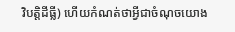វិបត្តិដីធ្លី) ហើយកំណត់ថាអ្វីជាចំណុចយោង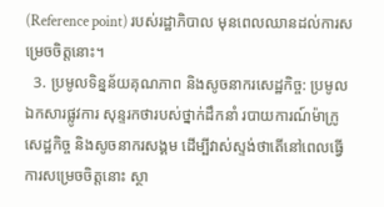(Reference point) របស់រដ្ឋាភិបាល មុនពេលឈានដល់ការសម្រេចចិត្តនោះ។
  3. ប្រមូលទិន្នន័យគុណភាព និងសូចនាករសេដ្ឋកិច្ច: ប្រមូលឯកសារផ្លូវការ សុន្ទរកថារបស់ថ្នាក់ដឹកនាំ របាយការណ៍ម៉ាក្រូសេដ្ឋកិច្ច និងសូចនាករសង្គម ដើម្បីវាស់ស្ទង់ថាតើនៅពេលធ្វើការសម្រេចចិត្តនោះ ស្ថា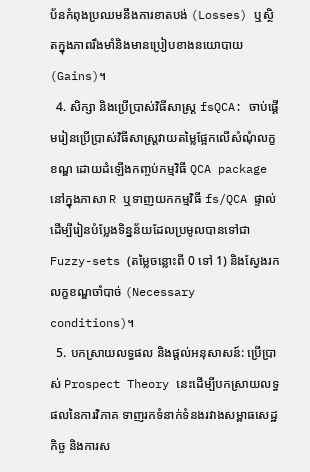ប័នកំពុងប្រឈមនឹងការខាតបង់ (Losses) ឬស្ថិតក្នុងភាពរឹងមាំនិងមានប្រៀបខាងនយោបាយ (Gains)។
  4. សិក្សា និងប្រើប្រាស់វិធីសាស្ត្រ fsQCA: ចាប់ផ្តើមរៀនប្រើប្រាស់វិធីសាស្ត្រវាយតម្លៃផ្អែកលើសំណុំលក្ខខណ្ឌ ដោយដំឡើងកញ្ចប់កម្មវិធី QCA package នៅក្នុងភាសា R ឬទាញយកកម្មវិធី fs/QCA ផ្ទាល់ ដើម្បីរៀនបំប្លែងទិន្នន័យដែលប្រមូលបានទៅជា Fuzzy-sets (តម្លៃចន្លោះពី 0 ទៅ 1) និងស្វែងរកលក្ខខណ្ឌចាំបាច់ (Necessary conditions)។
  5. បកស្រាយលទ្ធផល និងផ្តល់អនុសាសន៍: ប្រើប្រាស់ Prospect Theory នេះដើម្បីបកស្រាយលទ្ធផលនៃការវិភាគ ទាញរកទំនាក់ទំនងរវាងសម្ពាធសេដ្ឋកិច្ច និងការស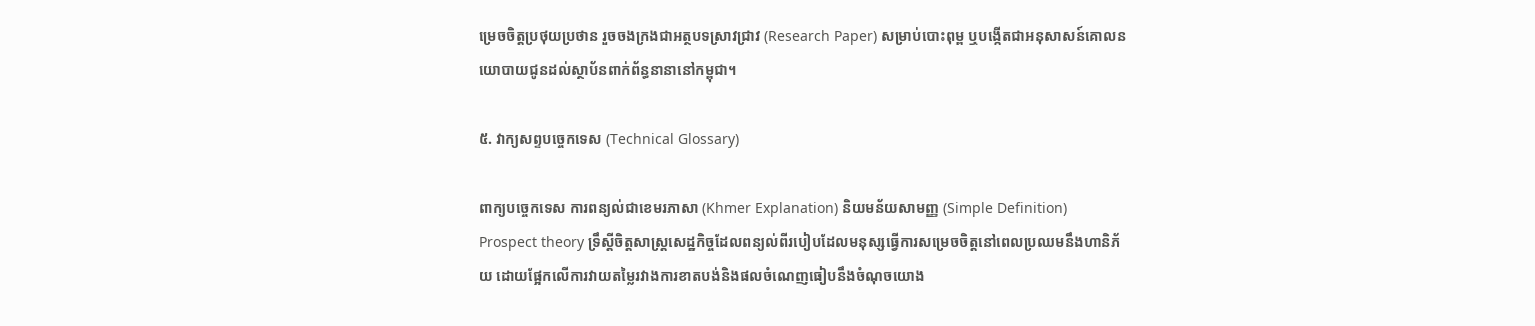ម្រេចចិត្តប្រថុយប្រថាន រួចចងក្រងជាអត្ថបទស្រាវជ្រាវ (Research Paper) សម្រាប់បោះពុម្ព ឬបង្កើតជាអនុសាសន៍គោលនយោបាយជូនដល់ស្ថាប័នពាក់ព័ន្ធនានានៅកម្ពុជា។

៥. វាក្យសព្ទបច្ចេកទេស (Technical Glossary)

ពាក្យបច្ចេកទេស ការពន្យល់ជាខេមរភាសា (Khmer Explanation) និយមន័យសាមញ្ញ (Simple Definition)
Prospect theory ទ្រឹស្តីចិត្តសាស្ត្រសេដ្ឋកិច្ចដែលពន្យល់ពីរបៀបដែលមនុស្សធ្វើការសម្រេចចិត្តនៅពេលប្រឈមនឹងហានិភ័យ ដោយផ្អែកលើការវាយតម្លៃរវាងការខាតបង់និងផលចំណេញធៀបនឹងចំណុចយោង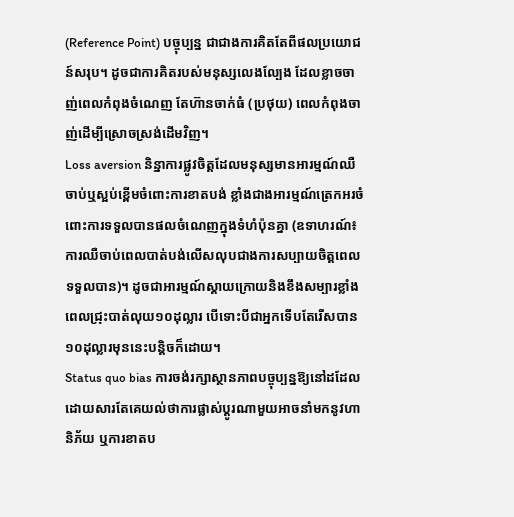(Reference Point) បច្ចុប្បន្ន ជាជាងការគិតតែពីផលប្រយោជន៍សរុប។ ដូចជាការគិតរបស់មនុស្សលេងល្បែង ដែលខ្លាចចាញ់ពេលកំពុងចំណេញ តែហ៊ានចាក់ធំ (ប្រថុយ) ពេលកំពុងចាញ់ដើម្បីស្រោចស្រង់ដើមវិញ។
Loss aversion និន្នាការផ្លូវចិត្តដែលមនុស្សមានអារម្មណ៍ឈឺចាប់ឬស្អប់ខ្ពើមចំពោះការខាតបង់ ខ្លាំងជាងអារម្មណ៍ត្រេកអរចំពោះការទទួលបានផលចំណេញក្នុងទំហំប៉ុនគ្នា (ឧទាហរណ៍៖ ការឈឺចាប់ពេលបាត់បង់លើសលុបជាងការសប្បាយចិត្តពេលទទួលបាន)។ ដូចជាអារម្មណ៍ស្តាយក្រោយនិងខឹងសម្បារខ្លាំងពេលជ្រុះបាត់លុយ១០ដុល្លារ បើទោះបីជាអ្នកទើបតែរើសបាន១០ដុល្លារមុននេះបន្តិចក៏ដោយ។
Status quo bias ការចង់រក្សាស្ថានភាពបច្ចុប្បន្នឱ្យនៅដដែល ដោយសារតែគេយល់ថាការផ្លាស់ប្តូរណាមួយអាចនាំមកនូវហានិភ័យ ឬការខាតប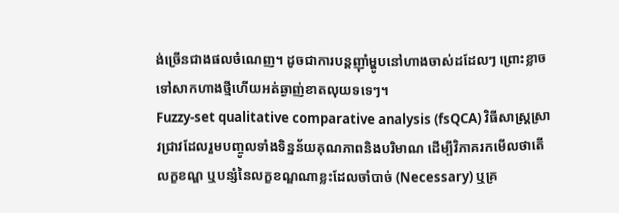ង់ច្រើនជាងផលចំណេញ។ ដូចជាការបន្តញ៉ាំម្ហូបនៅហាងចាស់ដដែលៗ ព្រោះខ្លាចទៅសាកហាងថ្មីហើយអត់ឆ្ងាញ់ខាតលុយទទេៗ។
Fuzzy-set qualitative comparative analysis (fsQCA) វិធីសាស្ត្រស្រាវជ្រាវដែលរួមបញ្ចូលទាំងទិន្នន័យគុណភាពនិងបរិមាណ ដើម្បីវិភាគរកមើលថាតើលក្ខខណ្ឌ ឬបន្សំនៃលក្ខខណ្ឌណាខ្លះដែលចាំបាច់ (Necessary) ឬគ្រ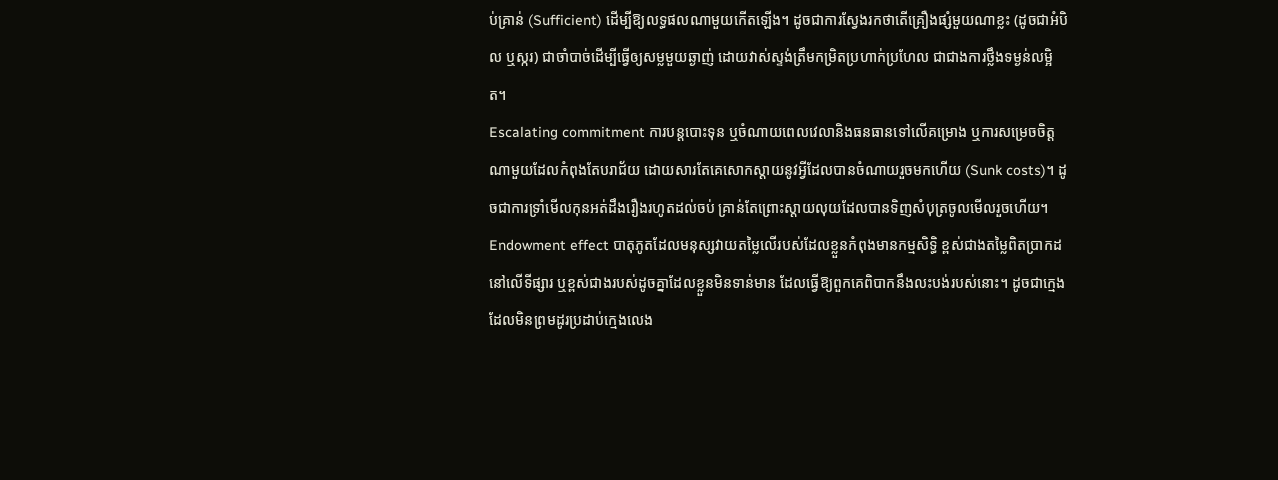ប់គ្រាន់ (Sufficient) ដើម្បីឱ្យលទ្ធផលណាមួយកើតឡើង។ ដូចជាការស្វែងរកថាតើគ្រឿងផ្សំមួយណាខ្លះ (ដូចជាអំបិល ឬស្ករ) ជាចាំបាច់ដើម្បីធ្វើឲ្យសម្លមួយឆ្ងាញ់ ដោយវាស់ស្ទង់ត្រឹមកម្រិតប្រហាក់ប្រហែល ជាជាងការថ្លឹងទម្ងន់លម្អិត។
Escalating commitment ការបន្តបោះទុន ឬចំណាយពេលវេលានិងធនធានទៅលើគម្រោង ឬការសម្រេចចិត្តណាមួយដែលកំពុងតែបរាជ័យ ដោយសារតែគេសោកស្តាយនូវអ្វីដែលបានចំណាយរួចមកហើយ (Sunk costs)។ ដូចជាការទ្រាំមើលកុនអត់ដឹងរឿងរហូតដល់ចប់ គ្រាន់តែព្រោះស្តាយលុយដែលបានទិញសំបុត្រចូលមើលរួចហើយ។
Endowment effect បាតុភូតដែលមនុស្សវាយតម្លៃលើរបស់ដែលខ្លួនកំពុងមានកម្មសិទ្ធិ ខ្ពស់ជាងតម្លៃពិតប្រាកដនៅលើទីផ្សារ ឬខ្ពស់ជាងរបស់ដូចគ្នាដែលខ្លួនមិនទាន់មាន ដែលធ្វើឱ្យពួកគេពិបាកនឹងលះបង់របស់នោះ។ ដូចជាក្មេងដែលមិនព្រមដូរប្រដាប់ក្មេងលេង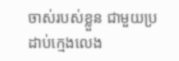ចាស់របស់ខ្លួន ជាមួយប្រដាប់ក្មេងលេង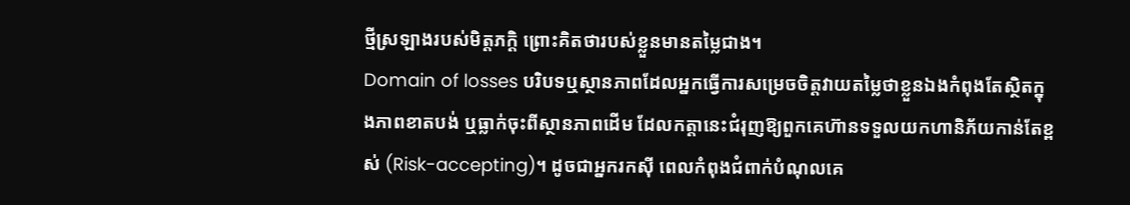ថ្មីស្រឡាងរបស់មិត្តភក្តិ ព្រោះគិតថារបស់ខ្លួនមានតម្លៃជាង។
Domain of losses បរិបទឬស្ថានភាពដែលអ្នកធ្វើការសម្រេចចិត្តវាយតម្លៃថាខ្លួនឯងកំពុងតែស្ថិតក្នុងភាពខាតបង់ ឬធ្លាក់ចុះពីស្ថានភាពដើម ដែលកត្តានេះជំរុញឱ្យពួកគេហ៊ានទទួលយកហានិភ័យកាន់តែខ្ពស់ (Risk-accepting)។ ដូចជាអ្នករកស៊ី ពេលកំពុងជំពាក់បំណុលគេ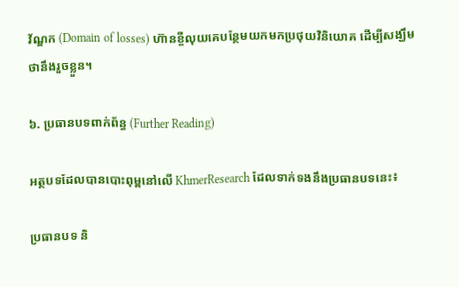វ័ណ្ឌក (Domain of losses) ហ៊ានខ្ចីលុយគេបន្ថែមយកមកប្រថុយវិនិយោគ ដើម្បីសង្ឃឹមថានឹងរួចខ្លួន។

៦. ប្រធានបទពាក់ព័ន្ធ (Further Reading)

អត្ថបទដែលបានបោះពុម្ពនៅលើ KhmerResearch ដែលទាក់ទងនឹងប្រធានបទនេះ៖

ប្រធានបទ និ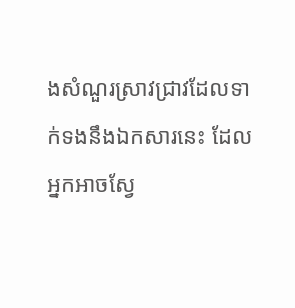ងសំណួរស្រាវជ្រាវដែលទាក់ទងនឹងឯកសារនេះ ដែលអ្នកអាចស្វែ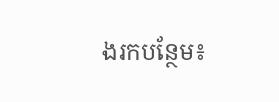ងរកបន្ថែម៖